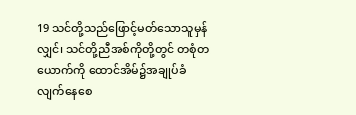19 သင်တို့သည်ဖြောင့်မတ်သောသူမှန်လျှင်၊ သင်တို့ညီအစ်ကိုတို့တွင် တစုံတယောက်ကို ထောင်အိမ်၌အချုပ်ခံလျက်နေစေ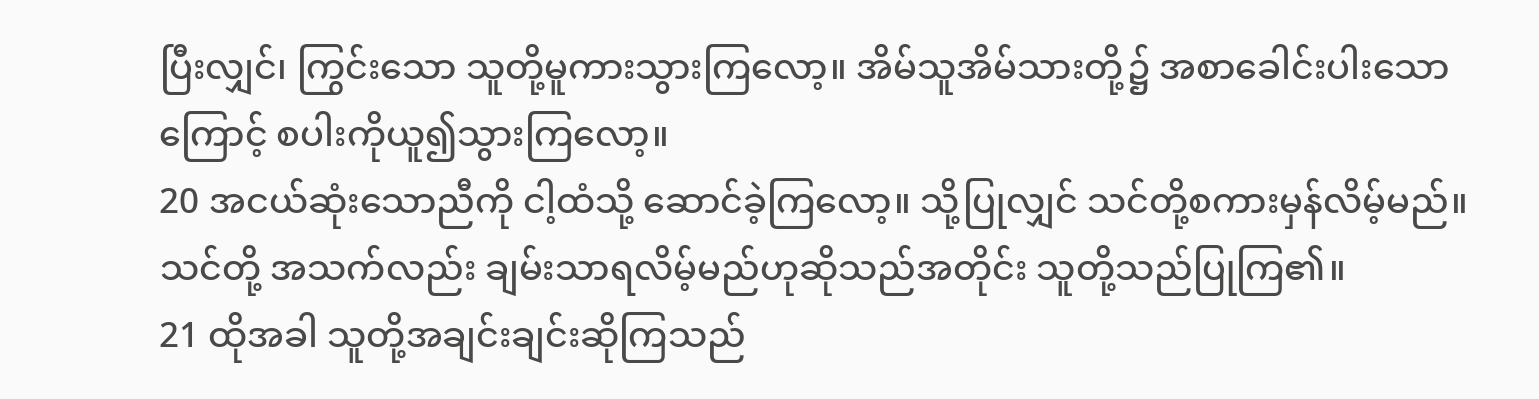ပြီးလျှင်၊ ကြွင်းသော သူတို့မူကားသွားကြလော့။ အိမ်သူအိမ်သားတို့၌ အစာခေါင်းပါးသောကြောင့် စပါးကိုယူ၍သွားကြလော့။
20 အငယ်ဆုံးသောညီကို ငါ့ထံသို့ ဆောင်ခဲ့ကြလော့။ သို့ပြုလျှင် သင်တို့စကားမှန်လိမ့်မည်။ သင်တို့ အသက်လည်း ချမ်းသာရလိမ့်မည်ဟုဆိုသည်အတိုင်း သူတို့သည်ပြုကြ၏။
21 ထိုအခါ သူတို့အချင်းချင်းဆိုကြသည်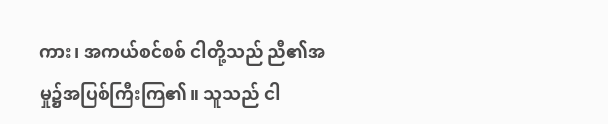ကား၊ အကယ်စင်စစ် ငါတို့သည် ညီ၏အမှု၌အပြစ်ကြီးကြ၏။ သူသည် ငါ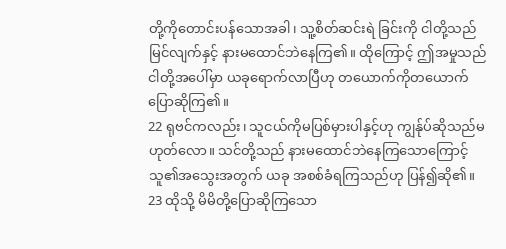တို့ကိုတောင်းပန်သောအခါ၊ သူ့စိတ်ဆင်းရဲ ခြင်းကို ငါတို့သည်မြင်လျက်နှင့် နားမထောင်ဘဲနေကြ၏။ ထိုကြောင့် ဤအမှုသည် ငါတို့အပေါ်မှာ ယခုရောက်လာပြီဟု တယောက်ကိုတယောက် ပြောဆိုကြ၏။
22 ရုဗင်ကလည်း၊ သူငယ်ကိုမပြစ်မှားပါနှင့်ဟု ကျွန်ုပ်ဆိုသည်မဟုတ်လော။ သင်တို့သည် နားမထောင်ဘဲနေကြသောကြောင့် သူ၏အသွေးအတွက် ယခု အစစ်ခံရကြသည်ဟု ပြန်၍ဆို၏။
23 ထိုသို့ မိမိတို့ပြောဆိုကြသော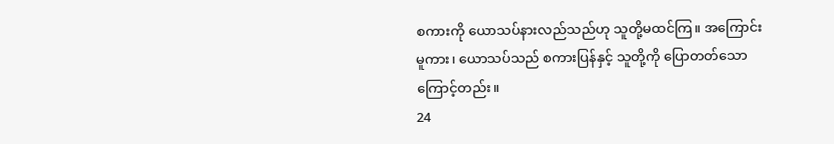စကားကို ယောသပ်နားလည်သည်ဟု သူတို့မထင်ကြ။ အကြောင်းမူကား၊ ယောသပ်သည် စကားပြန်နှင့် သူတို့ကို ပြောတတ်သောကြောင့်တည်း။
24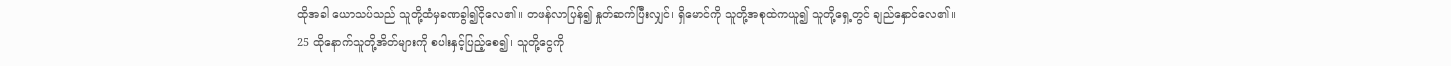ထိုအခါ ယောသပ်သည် သူတို့ထံမှခဏခွါ၍ငိုလေ၏။ တဖန်လာပြန်၍ နှုတ်ဆက်ပြီးလျှင်၊ ရှိမောင်ကို သူတို့အစုထဲကယူ၍ သူတို့ရှေ့တွင် ချည်နှောင်လေ၏။
25 ထိုနောက်သူတို့အိတ်များကို စပါးနှင့်ပြည့်စေ၍၊ သူတို့ငွေကို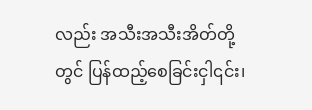လည်း အသီးအသီးအိတ်တို့တွင် ပြန်ထည့်စေခြင်းငှါ၎င်း၊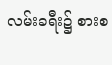လမ်းခရီး၌ စားစ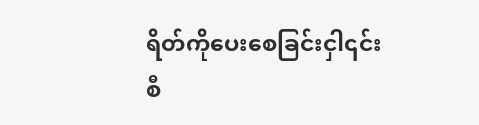ရိတ်ကိုပေးစေခြင်းငှါ၎င်းစီ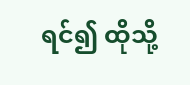ရင်၍ ထိုသို့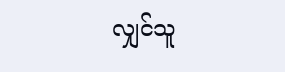လျှင်သူ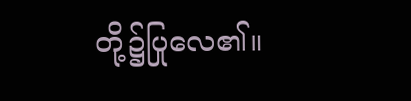တို့၌ပြုလေ၏။